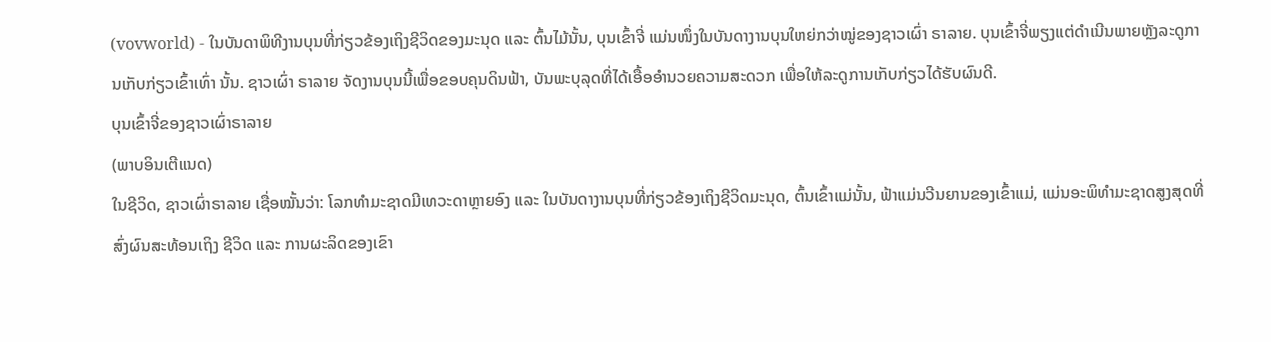(vovworld) - ໃນບັນດາພິທີງານບຸນທີ່ກ່ຽວຂ້ອງເຖິງຊີວິດຂອງມະນຸດ ແລະ ຕົ້ນໄມ້ນັ້ນ, ບຸນເຂົ້າຈີ່ ແມ່ນໜຶ່ງໃນບັນດາງານບຸນໃຫຍ່ກວ່າໝູ່ຂອງຊາວເຜົ່າ ຣາລາຍ. ບຸນເຂົ້າຈີ່ພຽງແຕ່ດຳເນີນພາຍຫຼັງລະດູການເກັບກ່ຽວເຂົ້າເທົ່າ ນັ້ນ. ຊາວເຜົ່າ ຣາລາຍ ຈັດງານບຸນນີ້ເພື່ອຂອບຄຸນດິນຟ້າ, ບັນພະບຸລຸດທີ່ໄດ້ເອື້ອອຳນວຍຄວາມສະດວກ ເພື່ອໃຫ້ລະດູການເກັບກ່ຽວໄດ້ຮັບຜົນດີ.
ບຸນເຂົ້າຈີ່ຂອງຊາວເຜົ່າຣາລາຍ
(ພາບອິນເຕີແນດ)
ໃນຊີວິດ, ຊາວເຜົ່າຣາລາຍ ເຊື່ອໝັ້ນວ່າ: ໂລກທຳມະຊາດມີເທວະດາຫຼາຍອົງ ແລະ ໃນບັນດາງານບຸນທີ່ກ່ຽວຂ້ອງເຖິງຊີວິດມະນຸດ, ຕົ້ນເຂົ້າແມ່ນັ້ນ, ຟ້າແມ່ນວີນຍານຂອງເຂົ້າແມ່, ແມ່ນອະພິທຳມະຊາດສູງສຸດທີ່ສົ່ງຜົນສະທ້ອນເຖິງ ຊີວິດ ແລະ ການຜະລິດຂອງເຂົາ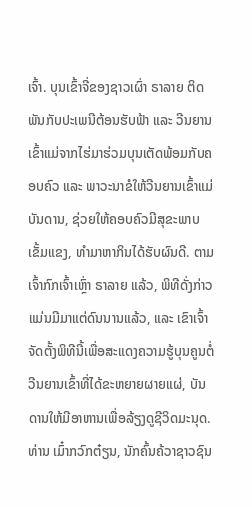ເຈົ້າ. ບຸນເຂົ້າຈີ່ຂອງຊາວເຜົ່າ ຣາລາຍ ຕິດພັນກັບປະເພນີຕ້ອນຮັບຟ້າ ແລະ ວີນຍານເຂົ້າແມ່ຈາກໄຮ່ມາຮ່ວມບຸນເຕັດພ້ອມກັບຄອບຄົວ ແລະ ພາວະນາຂໍໃຫ້ວີນຍານເຂົ້າແມ່ບັນດານ, ຊ່ວຍໃຫ້ຄອບຄົວມີສຸຂະພາບເຂັ້ມແຂງ, ທຳມາຫາກິນໄດ້ຮັບຜົນດີ. ຕາມເຈົ້າກົກເຈົ້າເຫຼົ່າ ຣາລາຍ ແລ້ວ, ພິທີດັ່ງກ່າວແມ່ນມີມາແຕ່ດົນນານແລ້ວ, ແລະ ເຂົາເຈົ້າຈັດຕັ້ງພິທີນີ້ເພື່ອສະແດງຄວາມຮູ້ບຸນຄູນຕໍ່ວີນຍານເຂົ້າທີ່ໄດ້ຂະຫຍາຍຜາຍແຜ່, ບັນດານໃຫ້ມີອາຫານເພື່ອລ້ຽງດູຊີວິດມະນຸດ. ທ່ານ ເມົ໋າກວົກຕ໋ຽນ, ນັກຄົ້ນຄ້ວາຊາວຊົນ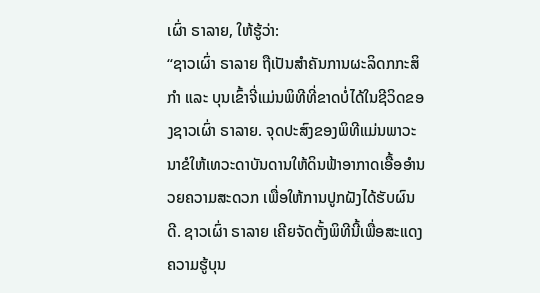ເຜົ່າ ຣາລາຍ, ໃຫ້ຮູ້ວ່າ:
“ຊາວເຜົ່າ ຣາລາຍ ຖືເປັນສຳຄັນການຜະລິດກກະສິກຳ ແລະ ບຸນເຂົ້າຈີ່ແມ່ນພິທີທີ່ຂາດບໍ່ໄດ້ໃນຊີວິດຂອງຊາວເຜົ່າ ຣາລາຍ. ຈຸດປະສົງຂອງພິທີແມ່ນພາວະນາຂໍໃຫ້ເທວະດາບັນດານໃຫ້ດິນຟ້າອາກາດເອື້ອອຳນວຍຄວາມສະດວກ ເພື່ອໃຫ້ການປູກຝັງໄດ້ຮັບຜົນດີ. ຊາວເຜົ່າ ຣາລາຍ ເຄີຍຈັດຕັ້ງພິທີນີ້ເພື່ອສະແດງຄວາມຮູ້ບຸນ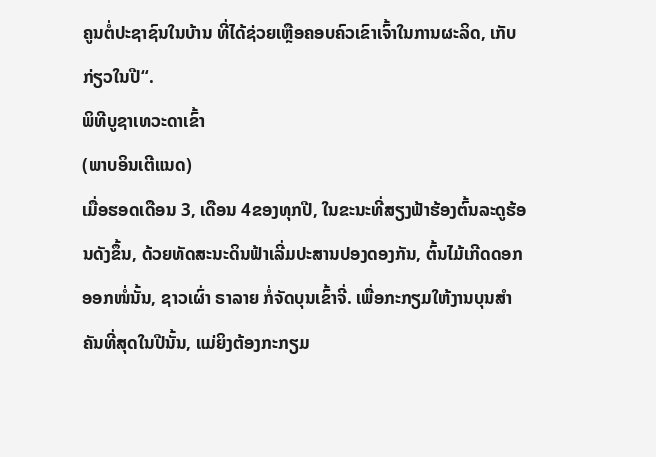ຄູນຕໍ່ປະຊາຊົນໃນບ້ານ ທີ່ໄດ້ຊ່ວຍເຫຼືອຄອບຄົວເຂົາເຈົ້າໃນການຜະລິດ, ເກັບກ່ຽວໃນປີ“.
ພິທີບູຊາເທວະດາເຂົ້າ
(ພາບອິນເຕີແນດ)
ເມື່ອຮອດເດືອນ 3, ເດືອນ 4ຂອງທຸກປີ, ໃນຂະນະທີ່ສຽງຟ້າຮ້ອງຕົ້ນລະດູຮ້ອນດັງຂຶ້ນ, ດ້ວຍທັດສະນະດິນຟ້າເລີ່ມປະສານປອງດອງກັນ, ຕົ້ນໄມ້ເກີດດອກອອກໜໍ່ນັ້ນ, ຊາວເຜົ່າ ຣາລາຍ ກໍ່ຈັດບຸນເຂົ້າຈີ່. ເພື່ອກະກຽມໃຫ້ງານບຸນສຳຄັນທີ່ສຸດໃນປີນັ້ນ, ແມ່ຍິງຕ້ອງກະກຽມ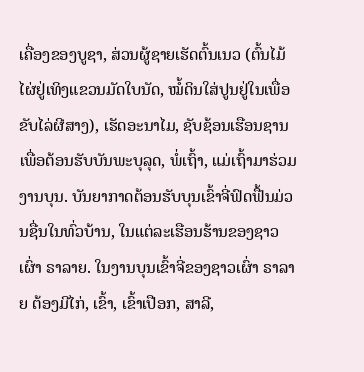ເຄື່ອງຂອງບູຊາ, ສ່ວນຜູ້ຊາຍເຮັດຕົ້ນເນວ (ຕົ້ນໄມ້ໄຜ່ຢູ່ເທິງແຂວນມັດໃບນັດ, ໝໍ້ດິນໃສ່ປູນຢູ່ໃນເພື່ອຂັບໄລ່ຜີສາງ), ເຮັດອະນາໄມ, ຊັບຊ້ອນເຮືອນຊານເພື່ອຕ້ອນຮັບບັນພະບຸລຸດ, ພໍ່ເຖົ້າ, ແມ່ເຖົ້າມາຮ່ວມງານບຸນ. ບັນຍາກາດຕ້ອນຮັບບຸນເຂົ້າຈີ່ຟົດຟື້ນມ່ວນຊື່ນໃນທົ່ວບ້ານ, ໃນແຕ່ລະເຮືອນຮ້ານຂອງຊາວເຜົ່າ ຣາລາຍ. ໃນງານບຸນເຂົ້າຈີ່ຂອງຊາວເຜົ່າ ຣາລາຍ ຕ້ອງມີໄກ່, ເຂົ້າ, ເຂົ້າເປືອກ, ສາລີ,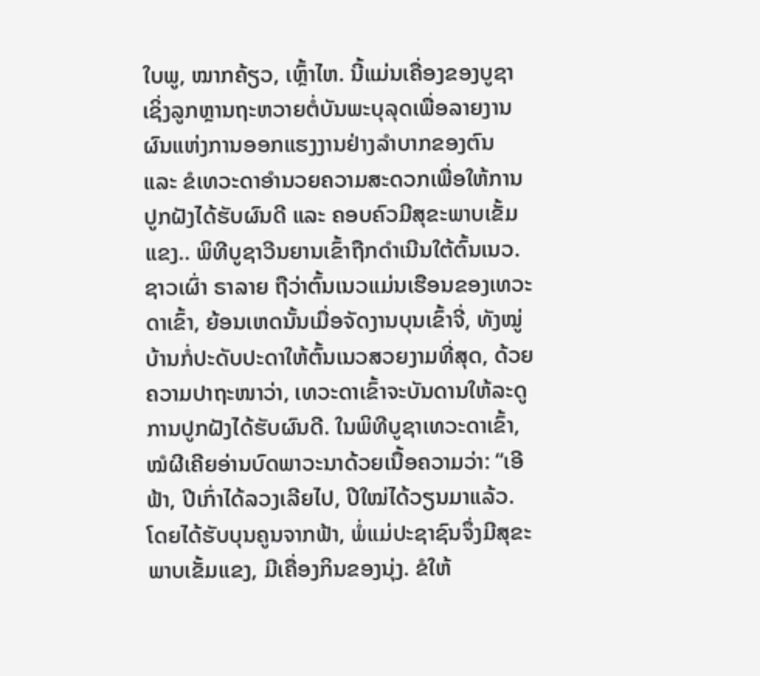ໃບພູ, ໝາກຄ້ຽວ, ເຫຼົ້າໄຫ. ນີ້ແມ່ນເຄື່ອງຂອງບູຊາ ເຊິ່ງລູກຫຼານຖະຫວາຍຕໍ່ບັນພະບຸລຸດເພື່ອລາຍງານຜົນແຫ່ງການອອກແຮງງານຢ່າງລຳບາກຂອງຕົນ ແລະ ຂໍເທວະດາອຳນວຍຄວາມສະດວກເພື່ອໃຫ້ການປູກຝັງໄດ້ຮັບຜົນດີ ແລະ ຄອບຄົວມີສຸຂະພາບເຂັ້ມແຂງ.. ພິທີບູຊາວີນຍານເຂົ້າຖືກດຳເນີນໃຕ້ຕົ້ນເນວ. ຊາວເຜົ່າ ຣາລາຍ ຖືວ່າຕົ້ນເນວແມ່ນເຮືອນຂອງເທວະດາເຂົ້າ, ຍ້ອນເຫດນັ້ນເມື່ອຈັດງານບຸນເຂົ້າຈີ່, ທັງໝູ່ບ້ານກໍ່ປະດັບປະດາໃຫ້ຕົ້ນເນວສວຍງາມທີ່ສຸດ, ດ້ວຍຄວາມປາຖະໜາວ່າ, ເທວະດາເຂົ້າຈະບັນດານໃຫ້ລະດູການປູກຝັງໄດ້ຮັບຜົນດີ. ໃນພິທີບູຊາເທວະດາເຂົ້າ, ໝໍຜີເຄີຍອ່ານບົດພາວະນາດ້ວຍເນື້ອຄວາມວ່າ: “ເອີຟ້າ, ປີເກົ່າໄດ້ລວງເລີຍໄປ, ປີໃໝ່ໄດ້ວຽນມາແລ້ວ. ໂດຍໄດ້ຮັບບຸນຄູນຈາກຟ້າ, ພໍ່ແມ່ປະຊາຊົນຈຶ່ງມີສຸຂະພາບເຂັ້ມແຂງ, ມີເຄື່ອງກິນຂອງນຸ່ງ. ຂໍໃຫ້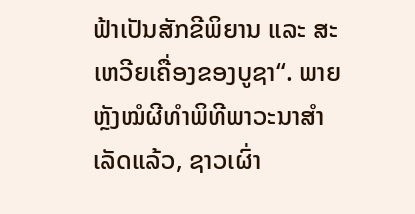ຟ້າເປັນສັກຂີພິຍານ ແລະ ສະເຫວີຍເຄື່ອງຂອງບູຊາ“. ພາຍຫຼັງໝໍຜີທຳພິທີພາວະນາສຳເລັດແລ້ວ, ຊາວເຜົ່າ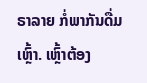ຣາລາຍ ກໍ່ພາກັນດື່ມເຫຼົ້າ. ເຫຼົ້າຕ້ອງ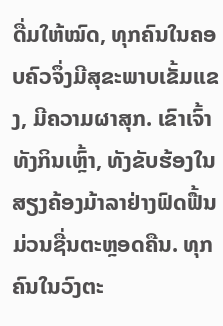ດື່ມໃຫ້ໝົດ, ທຸກຄົນໃນຄອບຄົວຈຶ່ງມີສຸຂະພາບເຂັ້ມແຂງ, ມີຄວາມຜາສຸກ. ເຂົາເຈົ້າທັງກິນເຫຼົ້າ, ທັງຂັບຮ້ອງໃນສຽງຄ້ອງມ້າລາຢ່າງຟົດຟື້ນມ່ວນຊື່ນຕະຫຼອດຄືນ. ທຸກຄົນໃນວົງຕະ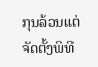ກຸນລ້ວນແຕ່ຈັດຕັ້ງພິທີ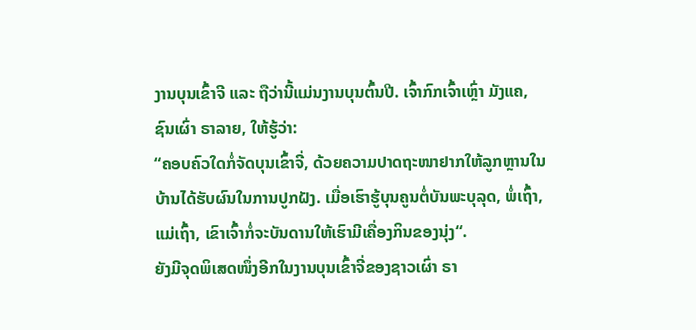ງານບຸນເຂົ້າຈີ ແລະ ຖືວ່ານີ້ແມ່ນງານບຸນຕົ້ນປີ. ເຈົ້າກົກເຈົ້າເຫຼົ່າ ມັງແຄ, ຊົນເຜົ່າ ຣາລາຍ, ໃຫ້ຮູ້ວ່າ:
“ຄອບຄົວໃດກໍ່ຈັດບຸນເຂົ້າຈີ່, ດ້ວຍຄວາມປາດຖະໜາຢາກໃຫ້ລູກຫຼານໃນບ້ານໄດ້ຮັບຜົນໃນການປູກຝັງ. ເມື່ອເຮົາຮູ້ບຸນຄູນຕ່ໍບັນພະບຸລຸດ, ພໍ່ເຖົ້າ, ແມ່ເຖົ້າ, ເຂົາເຈົ້າກໍ່ຈະບັນດານໃຫ້ເຮົາມີເຄື່ອງກິນຂອງນຸ່ງ“.
ຍັງມີຈຸດພິເສດໜຶ່ງອີກໃນງານບຸນເຂົ້າຈີ່ຂອງຊາວເຜົ່າ ຣາ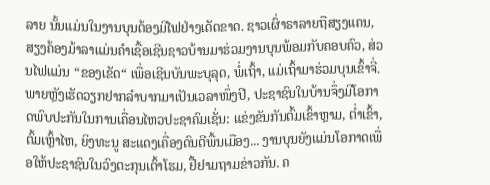ລາຍ ນັ້ນແມ່ນໃນງານບຸນຕ້ອງມີໄຟຢ່າງເດັດຂາດ. ຊາວເຜົ່າຣາລາຍຖືສຽງແຄນ, ສຽງຄ້ອງມ້າລາແມ່ນຄຳເຊື້ອເຊີນຊາວບ້ານມາຮ່ວມງານບຸນພ້ອມກັບຄອບຄົວ, ສ່ວນໄຟແມ່ນ “ຂອງເຂັດ“ ເພື່ອເຊີນບັນພະບຸລຸດ, ພໍ່ເຖົ້າ, ແມ່ເຖົ້າມາຮ່ວມບຸນເຂົ້າຈີ່. ພາຍຫຼັງເຮັດວຽກຢາກລຳບາກມາເປັນເວລາໜຶ່ງປີ, ປະຊາຊົນໃນບ້ານຈຶ່ງມີໂອກາດພົບປະກັນໃນການເຄື່ອນໄຫວປະຊາຄົມເຊັ່ນ: ແຂ່ງຂັນກັນຕົ້ມເຂົ້າຫຼາມ, ຕ່ຳເຂົ້າ, ຕົ້ມເຫຼົ້າໄຫ, ຍິງທະນູ ສະແດງເຄື່ອງດົນຕີພື້ນເມືອງ... ງານບຸນຍັງແມ່ນໂອກາດເພື່ອໃຫ້ປະຊາຊົນໃນວົງຕະກຸນເຕົ້າໂຮມ, ຢື້ຢາມຖາມຂ່າວກັນ. ຄ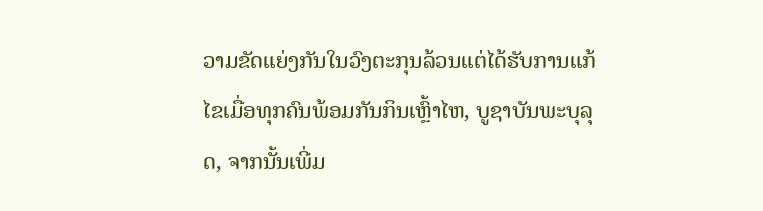ວາມຂັດແຍ່ງກັນໃນວົງຕະກຸນລ້ວນແຕ່ໄດ້ຮັບການແກ້ໄຂເມື່ອທຸກຄົນພ້ອມກັນກິນເຫຼົ້າໄຫ, ບູຊາບັນພະບຸລຸດ, ຈາກນັ້ນເພີ່ມ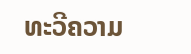ທະວີຄວາມ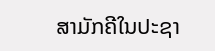ສາມັກຄີໃນປະຊາ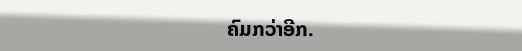ຄົມກວ່າອີກ.